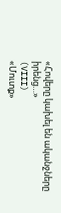«Հովերը կախել են ականջները իրենց…»
(VIII)
«Մուտք»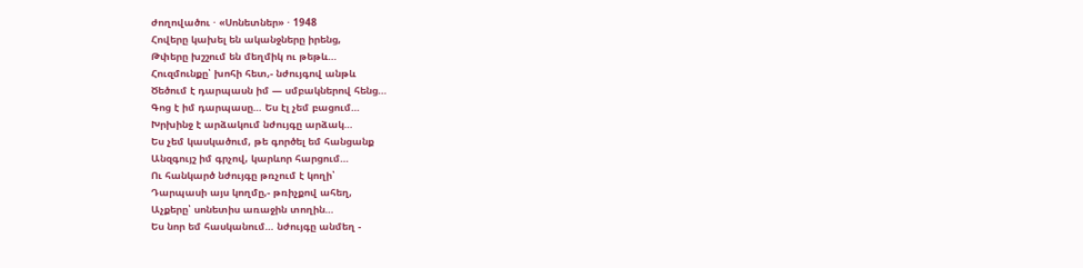ժողովածու · «Սոնետներ» · 1948
Հովերը կախել են ականջները իրենց,
Թփերը խշշում են մեղմիկ ու թեթև…
Հուզմունքը՝ խոհի հետ,- նժույգով անթև
Ծեծում է դարպասն իմ — սմբակներով հենց…
Գոց է իմ դարպասը… Ես էլ չեմ բացում…
Խրխինջ է արձակում նժույգը արձակ…
Ես չեմ կասկածում, թե գործել եմ հանցանք
Անզգույշ իմ գրչով, կարևոր հարցում…
Ու հանկարծ նժույգը թռչում է կողի՝
Դարպասի այս կողմը,- թռիչքով ահեղ,
Աչքերը՝ սոնետիս առաջին տողին…
Ես նոր եմ հասկանում… նժույգը անմեղ -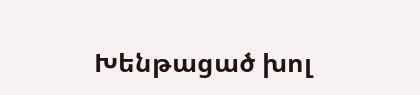Խենթացած խոլ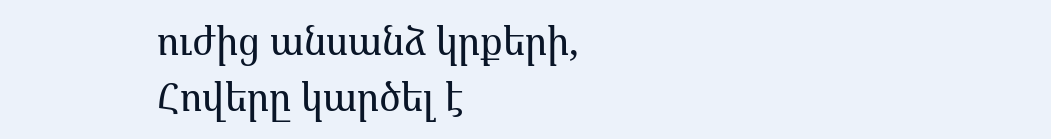ուժից անսանձ կրքերի,
Հովերը կարծել է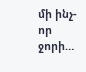մի ինչ-որ ջորի…